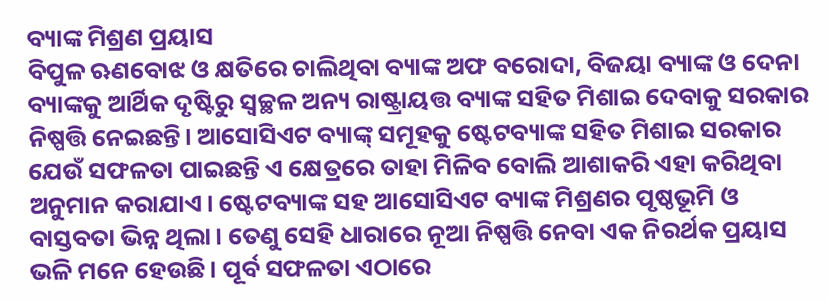ବ୍ୟାଙ୍କ ମିଶ୍ରଣ ପ୍ରୟାସ
ବିପୁଳ ଋଣବୋଝ ଓ କ୍ଷତିରେ ଚାଲିଥିବା ବ୍ୟାଙ୍କ ଅଫ ବରୋଦା, ବିଜୟା ବ୍ୟାଙ୍କ ଓ ଦେନା ବ୍ୟାଙ୍କକୁ ଆର୍ଥିକ ଦୃଷ୍ଟିରୁ ସ୍ବଚ୍ଛଳ ଅନ୍ୟ ରାଷ୍ଟ୍ରାୟତ୍ତ ବ୍ୟାଙ୍କ ସହିତ ମିଶାଇ ଦେବାକୁ ସରକାର ନିଷ୍ପତ୍ତି ନେଇଛନ୍ତି। ଆସୋସିଏଟ ବ୍ୟାଙ୍କ୍ ସମୂହକୁ ଷ୍ଟେଟବ୍ୟାଙ୍କ ସହିତ ମିଶାଇ ସରକାର ଯେଉଁ ସଫଳତା ପାଇଛନ୍ତି ଏ କ୍ଷେତ୍ରରେ ତାହା ମିଳିବ ବୋଲି ଆଶାକରି ଏହା କରିଥିବା ଅନୁମାନ କରାଯାଏ। ଷ୍ଟେଟବ୍ୟାଙ୍କ ସହ ଆସୋସିଏଟ ବ୍ୟାଙ୍କ ମିଶ୍ରଣର ପୃଷ୍ଠଭୂମି ଓ ବାସ୍ତବତା ଭିନ୍ନ ଥିଲା। ତେଣୁ ସେହି ଧାରାରେ ନୂଆ ନିଷ୍ପତ୍ତି ନେବା ଏକ ନିରର୍ଥକ ପ୍ରୟାସ ଭଳି ମନେ ହେଉଛି। ପୂର୍ବ ସଫଳତା ଏଠାରେ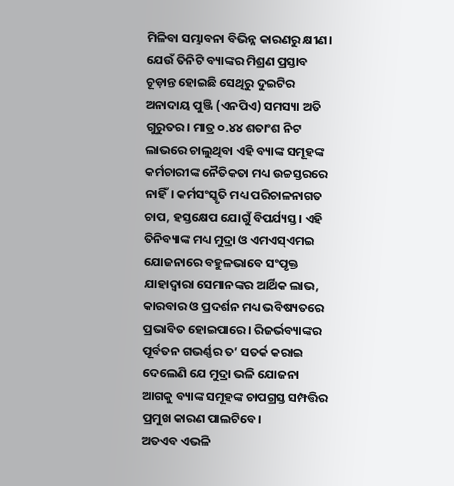ମିଳିବା ସମ୍ଭାବନା ବିଭିନ୍ନ କାରଣରୁ କ୍ଷୀଣ।
ଯେଉଁ ତିନିଟି ବ୍ୟାଙ୍କର ମିଶ୍ରଣ ପ୍ରସ୍ତାବ ଚୂଡ଼ାନ୍ତ ହୋଇଛି ସେଥିରୁ ଦୁଇଟିର ଅନାଦାୟ ପୁଞ୍ଜି (ଏନପିଏ) ସମସ୍ୟା ଅତି ଗୁରୁତର। ମାତ୍ର ୦.୪୪ ଶତାଂଶ ନିଟ ଲାଭରେ ଚାଲୁଥିବା ଏହି ବ୍ୟାଙ୍କ ସମୂହଙ୍କ କର୍ମଚାରୀଙ୍କ ନୈତିକତା ମଧ୍ୟ ଉଚ୍ଚସ୍ତରରେ ନାହିଁ। କର୍ମସଂସ୍କୃତି ମଧ୍ୟ ପରିଚାଳନାଗତ ଚାପ, ହସ୍ତକ୍ଷେପ ଯୋଗୁଁ ବିପର୍ଯ୍ୟସ୍ତ। ଏହି ତିନିବ୍ୟାଙ୍କ ମଧ୍ୟ ମୁଦ୍ରା ଓ ଏମଏସ୍ଏମଇ ଯୋଜନାରେ ବହୁଳଭାବେ ସଂପୃକ୍ତ ଯାହାଦ୍ବାରା ସେମାନଙ୍କର ଆର୍ଥିକ ଲାଭ, କାରବାର ଓ ପ୍ରଦର୍ଶନ ମଧ୍ୟ ଭବିଷ୍ୟତରେ ପ୍ରଭାବିତ ହୋଇପାରେ। ରିଜର୍ଭବ୍ୟାଙ୍କର ପୂର୍ବତନ ଗଭର୍ଣ୍ଣର ତ’ ସତର୍କ କରାଇ ଦେଲେଣି ଯେ ମୁଦ୍ରା ଭଳି ଯୋଜନା ଆଗକୁ ବ୍ୟାଙ୍କ ସମୂହଙ୍କ ଚାପଗ୍ରସ୍ତ ସମ୍ପତ୍ତିର ପ୍ରମୁଖ କାରଣ ପାଲଟିବେ।
ଅତଏବ ଏଭଳି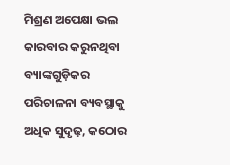ମିଶ୍ରଣ ଅପେକ୍ଷା ଭଲ କାରବାର କରୁନଥିବା ବ୍ୟାଙ୍କଗୁଡ଼ିକର ପରିଚାଳନା ବ୍ୟବସ୍ଥାକୁ ଅଧିକ ସୁଦୃଢ଼, କଠୋର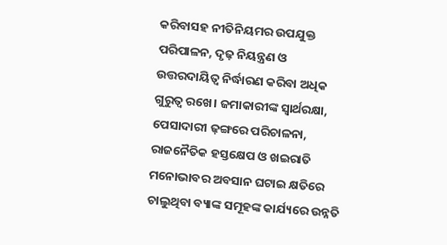କରିବାସହ ନୀତିନିୟମର ଉପଯୁକ୍ତ ପରିପାଳନ, ଦୃଢ଼ ନିୟନ୍ତ୍ରଣ ଓ ଉତ୍ତରଦାୟିତ୍ବ ନିର୍ଦ୍ଧାରଣ କରିବା ଅଧିକ ଗୁରୁତ୍ବ ରଖେ। ଜମାକାରୀଙ୍କ ସ୍ବାର୍ଥରକ୍ଷା, ପେସାଦାରୀ ଢ଼ଙ୍ଗରେ ପରିଚାଳନା, ରାଜନୈତିକ ହସ୍ତକ୍ଷେପ ଓ ଖଇରାତି ମନୋଭାବର ଅବସାନ ଘଟାଇ କ୍ଷତିରେ ଚାଲୁଥିବା ବ୍ୟାଙ୍କ ସମୂହଙ୍କ କାର୍ଯ୍ୟରେ ଉନ୍ନତି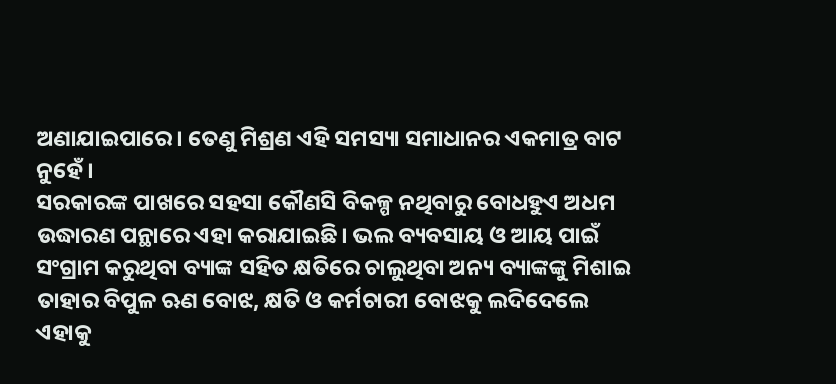ଅଣାଯାଇପାରେ। ତେଣୁ ମିଶ୍ରଣ ଏହି ସମସ୍ୟା ସମାଧାନର ଏକମାତ୍ର ବାଟ ନୁହେଁ।
ସରକାରଙ୍କ ପାଖରେ ସହସା କୌଣସି ବିକଳ୍ପ ନଥିବାରୁ ବୋଧହୁଏ ଅଧମ ଉଦ୍ଧାରଣ ପନ୍ଥାରେ ଏହା କରାଯାଇଛି। ଭଲ ବ୍ୟବସାୟ ଓ ଆୟ ପାଇଁ ସଂଗ୍ରାମ କରୁଥିବା ବ୍ୟାଙ୍କ ସହିତ କ୍ଷତିରେ ଚାଲୁଥିବା ଅନ୍ୟ ବ୍ୟାଙ୍କଙ୍କୁ ମିଶାଇ ତାହାର ବିପୁଳ ଋଣ ବୋଝ, କ୍ଷତି ଓ କର୍ମଚାରୀ ବୋଝକୁ ଲଦିଦେଲେ ଏହାକୁ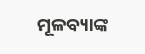ମୂଳବ୍ୟାଙ୍କ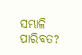ସମ୍ଭାଳି ପାରିବତ?